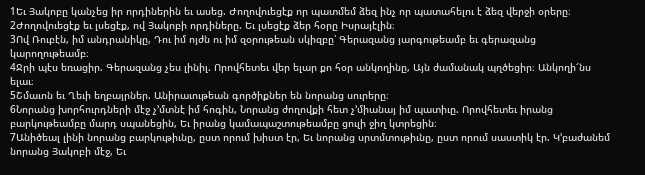1Եւ Յակոբը կանչեց իր որդիներին եւ ասեց. Ժողովուեցէք որ պատմեմ ձեզ ինչ որ պատահելու է ձեզ վերջի օրերը։
2Ժողովուեցէք եւ լսեցէք, ով Յակոբի որդիները. Եւ լսեցէք ձեր հօրը Իսրայէլին։
3Ով Ռուբէն, իմ անդրանիկը, Դու իմ ոյժն ու իմ զօրութեան սկիզբը՝ Գերազանց յարգութեամբ եւ գերազանց կարողութեամբ։
4Ջրի պէս եռացիր. Գերազանց չես լինիլ. Որովհետեւ վեր ելար քո հօր անկողինը, Այն ժամանակ պղծեցիր։ Անկողի՜նս ելաւ։
5Շմաւոն եւ Ղեւի եղբայրներ. Անիրաւութեան գործիքներ են նորանց սուրերը։
6Նորանց խորհուրդների մէջ չ’մտնէ իմ հոգին, Նորանց ժողովքի հետ չ’միանայ իմ պատիւը. Որովհետեւ իրանց բարկութեամբը մարդ սպանեցին, Եւ իրանց կամապաշտութեամբը ցուլի ջիղ կտրեցին։
7Անիծեալ լինի նորանց բարկութիւնը, ըստ որում խիստ էր, Եւ նորանց սրտմտութիւնը, ըստ որում սաստիկ էր. Կ’բաժանեմ նորանց Յակոբի մէջ, Եւ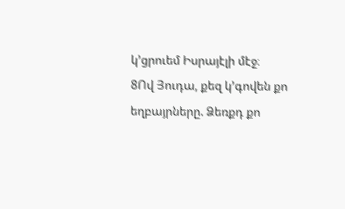կ’ցրուեմ Իսրայէլի մէջ։
8Ով Յուդա, քեզ կ’գովեն քո եղբայրները. Ձեռքդ քո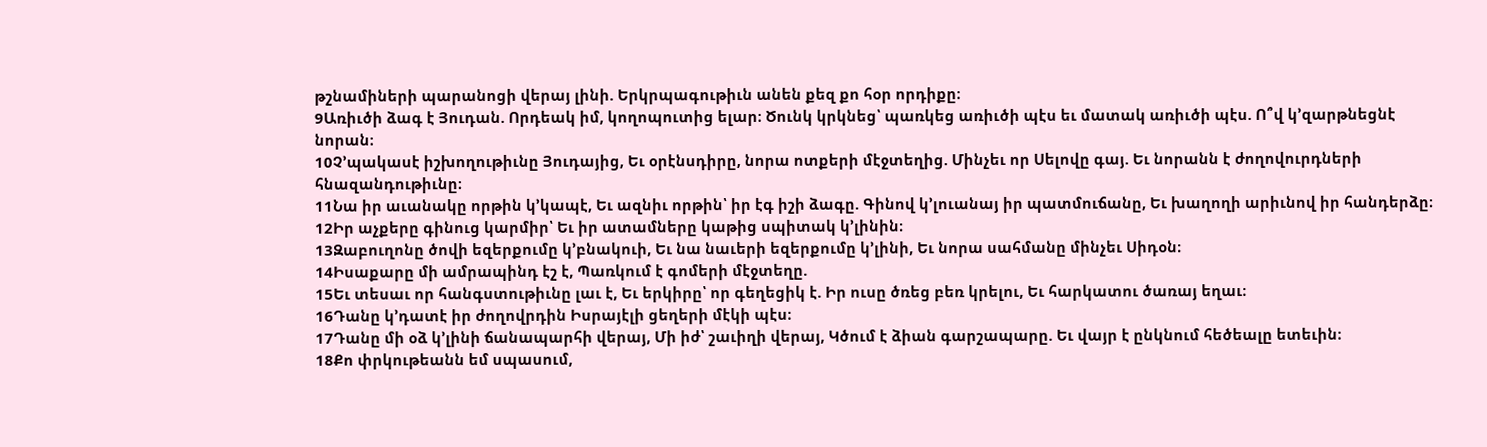թշնամիների պարանոցի վերայ լինի. Երկրպագութիւն անեն քեզ քո հօր որդիքը։
9Առիւծի ձագ է Յուդան. Որդեակ իմ, կողոպուտից ելար։ Ծունկ կրկնեց՝ պառկեց առիւծի պէս եւ մատակ առիւծի պէս. Ո՞վ կ’զարթնեցնէ նորան։
10Չ’պակասէ իշխողութիւնը Յուդայից, Եւ օրէնսդիրը, նորա ոտքերի մէջտեղից. Մինչեւ որ Սելովը գայ. Եւ նորանն է ժողովուրդների հնազանդութիւնը։
11Նա իր աւանակը որթին կ’կապէ, Եւ ազնիւ որթին՝ իր էգ իշի ձագը. Գինով կ’լուանայ իր պատմուճանը, Եւ խաղողի արիւնով իր հանդերձը։
12Իր աչքերը գինուց կարմիր՝ Եւ իր ատամները կաթից սպիտակ կ’լինին։
13Զաբուղոնը ծովի եզերքումը կ’բնակուի, Եւ նա նաւերի եզերքումը կ’լինի, Եւ նորա սահմանը մինչեւ Սիդօն։
14Իսաքարը մի ամրապինդ էշ է, Պառկում է գոմերի մէջտեղը.
15Եւ տեսաւ որ հանգստութիւնը լաւ է, Եւ երկիրը՝ որ գեղեցիկ է. Իր ուսը ծռեց բեռ կրելու, Եւ հարկատու ծառայ եղաւ։
16Դանը կ’դատէ իր ժողովրդին Իսրայէլի ցեղերի մէկի պէս։
17Դանը մի օձ կ’լինի ճանապարհի վերայ, Մի իժ՝ շաւիղի վերայ, Կծում է ձիան գարշապարը. Եւ վայր է ընկնում հեծեալը ետեւին։
18Քո փրկութեանն եմ սպասում,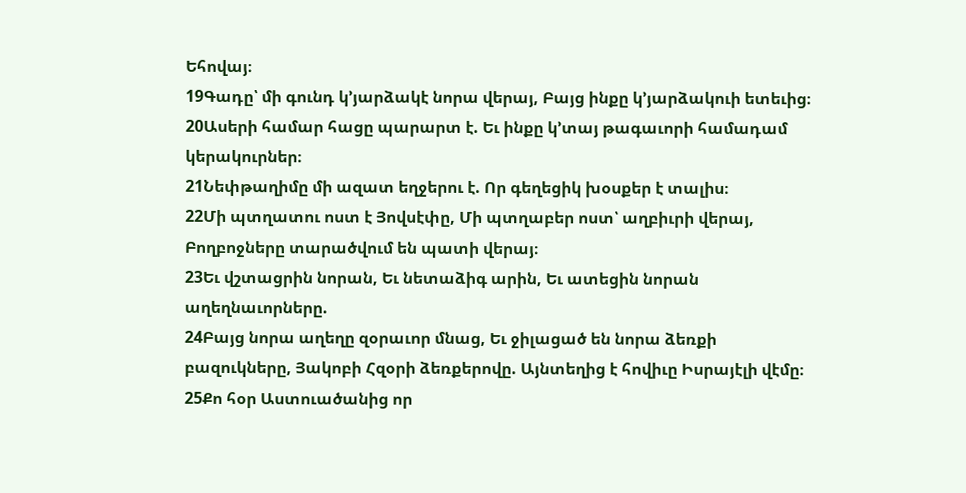Եհովայ։
19Գադը՝ մի գունդ կ’յարձակէ նորա վերայ, Բայց ինքը կ’յարձակուի ետեւից։
20Ասերի համար հացը պարարտ է. Եւ ինքը կ’տայ թագաւորի համադամ կերակուրներ։
21Նեփթաղիմը մի ազատ եղջերու է. Որ գեղեցիկ խօսքեր է տալիս։
22Մի պտղատու ոստ է Յովսէփը, Մի պտղաբեր ոստ՝ աղբիւրի վերայ, Բողբոջները տարածվում են պատի վերայ։
23Եւ վշտացրին նորան, Եւ նետաձիգ արին, Եւ ատեցին նորան աղեղնաւորները.
24Բայց նորա աղեղը զօրաւոր մնաց, Եւ ջիլացած են նորա ձեռքի բազուկները, Յակոբի Հզօրի ձեռքերովը. Այնտեղից է հովիւը Իսրայէլի վէմը։
25Քո հօր Աստուածանից որ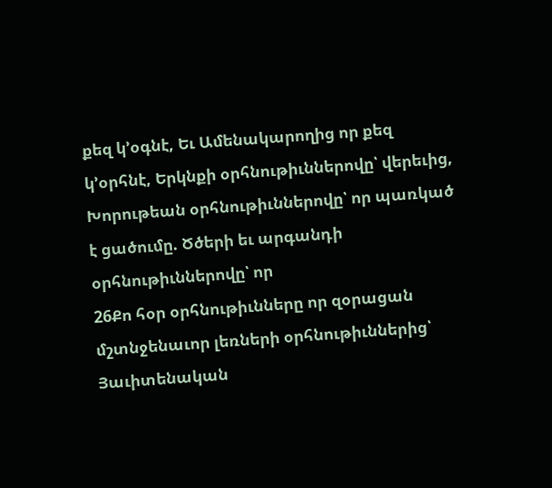քեզ կ’օգնէ, Եւ Ամենակարողից որ քեզ կ’օրհնէ, Երկնքի օրհնութիւններովը՝ վերեւից, Խորութեան օրհնութիւններովը՝ որ պառկած է ցածումը. Ծծերի եւ արգանդի օրհնութիւններովը՝ որ
26Քո հօր օրհնութիւնները որ զօրացան մշտնջենաւոր լեռների օրհնութիւններից՝ Յաւիտենական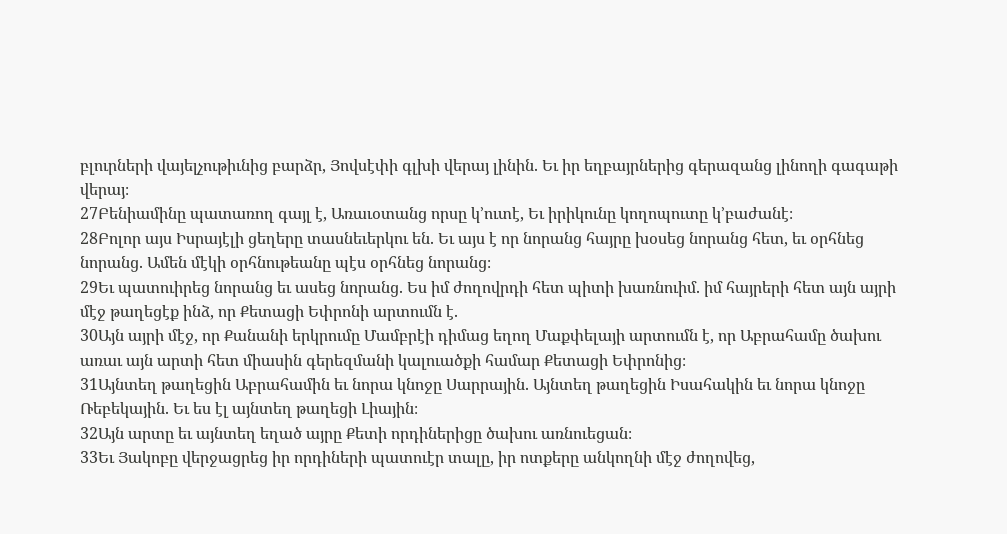բլուրների վայելչութիւնից բարձր, Յովսէփի գլխի վերայ լինին. Եւ իր եղբայրներից գերազանց լինողի գագաթի վերայ։
27Բենիամինը պատառող գայլ է, Առաւօտանց որսը կ’ուտէ, Եւ իրիկունը կողոպուտը կ’բաժանէ։
28Բոլոր այս Իսրայէլի ցեղերը տասնեւերկու են. Եւ այս է որ նորանց հայրը խօսեց նորանց հետ, եւ օրհնեց նորանց. Ամեն մէկի օրհնութեանը պէս օրհնեց նորանց։
29Եւ պատուիրեց նորանց եւ ասեց նորանց. Ես իմ ժողովրդի հետ պիտի խառնուիմ. իմ հայրերի հետ այն այրի մէջ թաղեցէք ինձ, որ Քետացի Եփրոնի արտումն է.
30Այն այրի մէջ, որ Քանանի երկրումը Մամբրէի դիմաց եղող Մաքփելայի արտումն է, որ Աբրահամը ծախու առաւ այն արտի հետ միասին գերեզմանի կալուածքի համար Քետացի Եփրոնից։
31Այնտեղ թաղեցին Աբրահամին եւ նորա կնոջը Սարրային. Այնտեղ թաղեցին Իսահակին եւ նորա կնոջը Ռեբեկային. Եւ ես էլ այնտեղ թաղեցի Լիային։
32Այն արտը եւ այնտեղ եղած այրը Քետի որդիներիցը ծախու առնուեցան։
33Եւ Յակոբը վերջացրեց իր որդիների պատուէր տալը, իր ոտքերը անկողնի մէջ ժողովեց,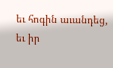եւ հոգին աւանդեց, եւ իր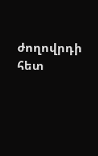ժողովրդի հետ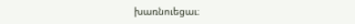խառնուեցաւ։